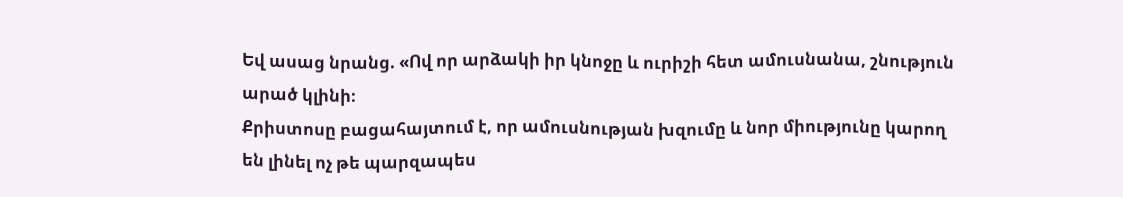Եվ ասաց նրանց. «Ով որ արձակի իր կնոջը և ուրիշի հետ ամուսնանա, շնություն արած կլինի։
Քրիստոսը բացահայտում է, որ ամուսնության խզումը և նոր միությունը կարող են լինել ոչ թե պարզապես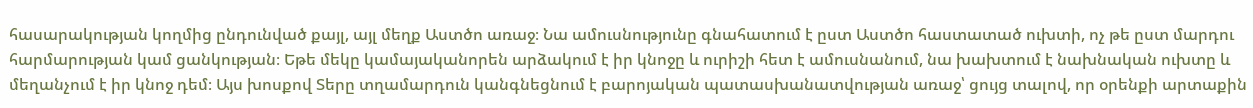հասարակության կողմից ընդունված քայլ, այլ մեղք Աստծո առաջ։ Նա ամուսնությունը գնահատում է ըստ Աստծո հաստատած ուխտի, ոչ թե ըստ մարդու հարմարության կամ ցանկության։ Եթե մեկը կամայականորեն արձակում է իր կնոջը և ուրիշի հետ է ամուսնանում, նա խախտում է նախնական ուխտը և մեղանչում է իր կնոջ դեմ։ Այս խոսքով Տերը տղամարդուն կանգնեցնում է բարոյական պատասխանատվության առաջ՝ ցույց տալով, որ օրենքի արտաքին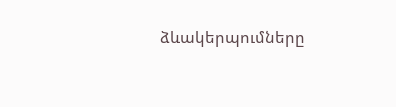ձևակերպումները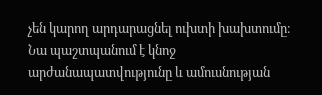չեն կարող արդարացնել ուխտի խախտումը։ Նա պաշտպանում է կնոջ արժանապատվությունը և ամուսնության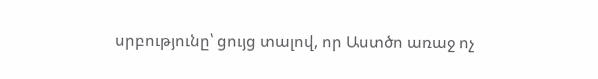սրբությունը՝ ցույց տալով, որ Աստծո առաջ ոչ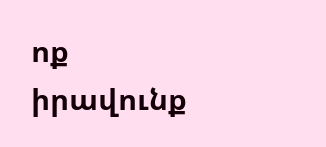ոք իրավունք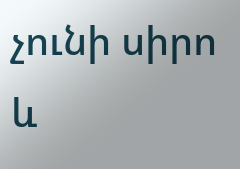չունի սիրո և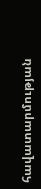հավատարմության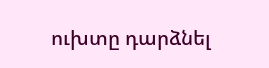ուխտը դարձնել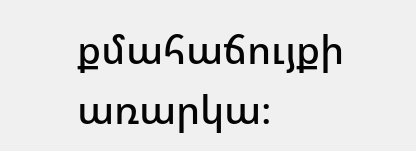քմահաճույքի առարկա։